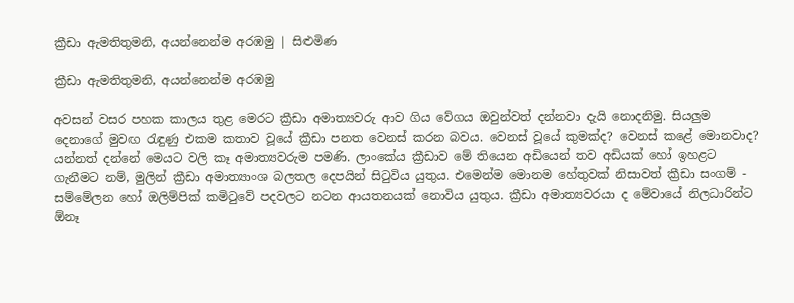ක්‍රීඩා ඇමතිතුමනි, අයන්නෙන්ම අරඹමු | සිළුමිණ

ක්‍රීඩා ඇමතිතුමනි, අයන්නෙන්ම අරඹමු

අවසන් වසර පහක කාලය තුළ මෙරට ක්‍රීඩා අමාත්‍යවරු ආව ගිය වේගය ඔවුන්වත් දන්නවා දැයි නොදනිමු. සියලුම දෙනාගේ මුවඟ රැඳුණු එකම කතාව වූයේ ක්‍රීඩා පනත වෙනස් කරන බවය. වෙනස් වූයේ කුමක්ද? වෙනස් කළේ මොනවාද? යන්නත් දන්නේ මෙයට වලි කෑ අමාත්‍යවරුම පමණි. ලාංකේය ක්‍රීඩාව මේ තියෙන අඩියෙන් තව අඩියක් හෝ ඉහළට ගැනීමට නම්, මුලින් ක්‍රීඩා අමාත්‍යාංශ බලතල දෙපයින් සිටුවිය යුතුය. එමෙන්ම මොනම හේතුවක් නිසාවත් ක්‍රීඩා සංගම් - සම්මේලන හෝ ඔලිම්පික් කමිටුවේ පදවලට නටන ආයතනයක් නොවිය යුතුය. ක්‍රීඩා අමාත්‍යවරයා ද මේවායේ නිලධාරින්ට ඕනෑ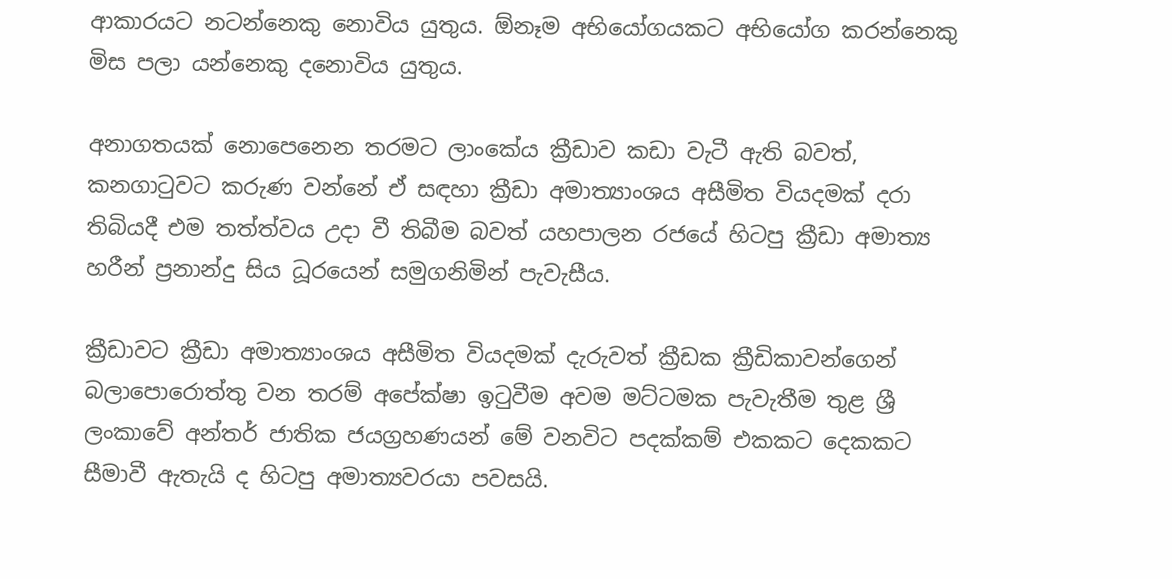ආකාරයට නටන්නෙකු නොවිය යුතුය. ඕනෑම අභියෝගයකට අභියෝග කරන්නෙකු මිස පලා යන්නෙකු දනොවිය යුතුය.

අනාගතයක් නොපෙනෙන තරමට ලාංකේය ක්‍රීඩාව කඩා වැටී ඇති බවත්, කනගාටුවට කරුණ වන්නේ ඒ සඳහා ක්‍රීඩා අමාත්‍යාංශය අසීමිත වියදමක් දරා තිබියදී එම තත්ත්වය උදා වී තිබීම බවත් යහපාලන රජයේ හිටපු ක්‍රීඩා අමාත්‍ය හරීන් ප්‍රනාන්දු සිය ධූරයෙන් සමුගනිමින් පැවැසීය.

ක්‍රීඩාවට ක්‍රීඩා අමාත්‍යාංශය අසීමිත වියදමක් දැරුවත් ක්‍රීඩක ක්‍රීඩිකාවන්ගෙන් බලාපොරොත්තු වන තරම් අපේක්ෂා ඉටුවීම අවම මට්ටමක පැවැතීම තුළ ශ්‍රී ලංකාවේ අන්තර් ජාතික ජයග්‍රහණයන් මේ වනවිට පදක්කම් එකකට දෙකකට සීමාවී ඇතැයි ද හිටපු අමාත්‍යවරයා පවසයි.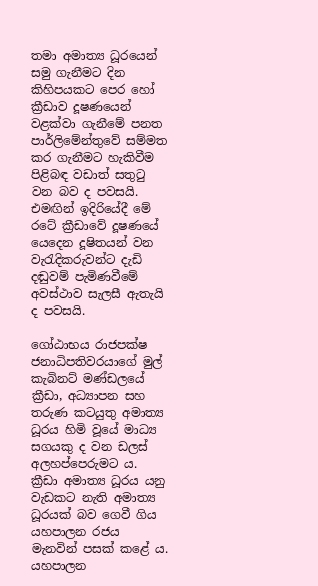තමා අමාත්‍ය ධූරයෙන් සමු ගැනීමට දින කිහිපයකට පෙර හෝ ක්‍රීඩාව දූෂණයෙන් වළක්වා ගැනීමේ පනත පාර්ලිමේන්තුවේ සම්මත කර ගැනීමට හැකිවීම පිළිබඳ වඩාත් සතුටු වන බව ද පවසයි. එමඟින් ඉදිරියේදී මේ රටේ ක්‍රීඩාවේ දූෂණයේ යෙදෙන දූෂිතයන් වන වැරැදිකරුවන්ට දැඩි දඬුවම් පැමිණවීමේ අවස්ථාව සැලසී ඇතැයි ද පවසයි.

ගෝඨාභය රාජපක්ෂ ජනාධිපතිවරයාගේ මුල් කැබිනට් මණ්ඩලයේ ක්‍රීඩා, අධ්‍යාපන සහ තරුණ කටයුතු අමාත්‍ය ධූරය හිමි වූයේ මාධ්‍ය සගයකු ද වන ඩලස් අලහප්පෙරුමට ය. ක්‍රීඩා අමාත්‍ය ධූරය යනු වැඩකට නැති අමාත්‍ය ධූරයක් බව ගෙවී ගිය යහපාලන රජය මැනවින් පසක් කළේ ය. යහපාලන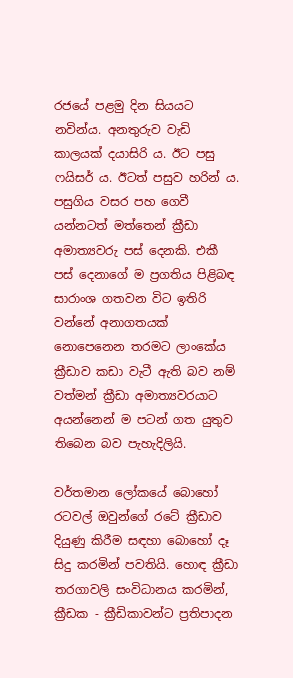රජයේ පළමු දින සියයට නවින්ය. අනතුරුව වැඩි කාලයක් දයාසිරි ය. ඊට පසු ෆයිසර් ය. ඊටත් පසුව හරින් ය. පසුගිය වසර පහ ගෙවී යන්නටත් මත්තෙන් ක්‍රීඩා අමාත්‍යවරු පස් දෙනකි. එකී පස් දෙනාගේ ම ප්‍රගතිය පිළිබඳ සාරාංශ ගතවන විට ඉතිරි වන්නේ අනාගතයක් නොපෙනෙන තරමට ලාංකේය ක්‍රීඩාව කඩා වැටී ඇති බව නම් වත්මන් ක්‍රීඩා අමාත්‍යවරයාට අයන්නෙන් ම පටන් ගත යුතුව තිබෙන බව පැහැදිලියි.

වර්තමාන ලෝකයේ බොහෝ රටවල් ඔවුන්ගේ රටේ ක්‍රීඩාව දියුණු කිරීම සඳහා බොහෝ දෑ සිදු කරමින් පවතියි. හොඳ ක්‍රීඩා තරගාවලි සංවිධානය කරමින්, ක්‍රීඩක - ක්‍රීඩිකාවන්ට ප්‍රතිපාදන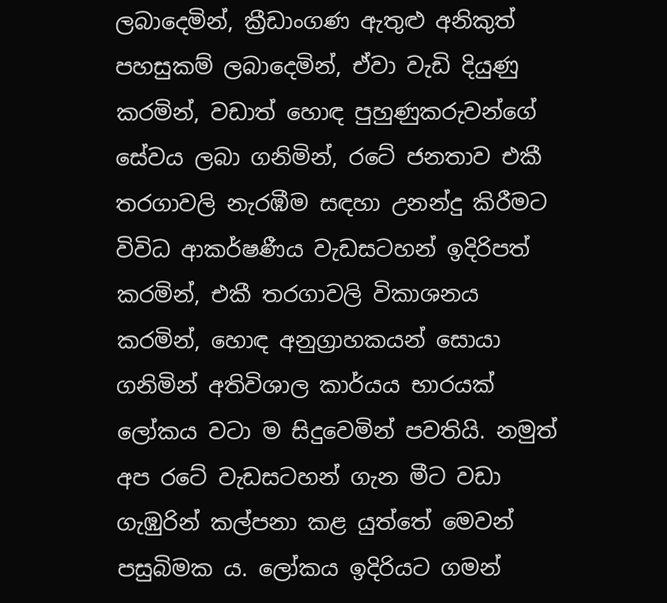ලබාදෙමින්, ක්‍රීඩාංගණ ඇතුළු අනිකුත් පහසුකම් ලබාදෙමින්, ඒවා වැඩි දියුණු කරමින්, වඩාත් හොඳ පුහුණුකරුවන්ගේ සේවය ලබා ගනිමින්, රටේ ජනතාව එකී තරගාවලි නැරඹීම සඳහා උනන්දු කිරීමට විවිධ ආකර්ෂණීය වැඩසටහන් ඉදිරිපත් කරමින්, එකී තරගාවලි විකාශනය කරමින්, හොඳ අනුග්‍රාහකයන් සොයා ගනිමින් අතිවිශාල කාර්යය භාරයක් ලෝකය වටා ම සිදුවෙමින් පවතියි. නමුත් අප රටේ වැඩසටහන් ගැන මීට වඩා ගැඹුරින් කල්පනා කළ යුත්තේ මෙවන් පසුබිමක ය. ලෝකය ඉදිරියට ගමන්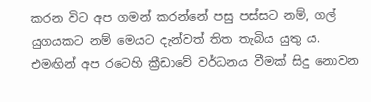කරන විට අප ගමන් කරන්නේ පසු පස්සට නම්, ගල් යුගයකට නම් මෙයට දැන්වත් තිත තැබිය යුතු ය. එමඟින් අප රටෙහි ක්‍රීඩාවේ වර්ධනය වීමක් සිදු නොවන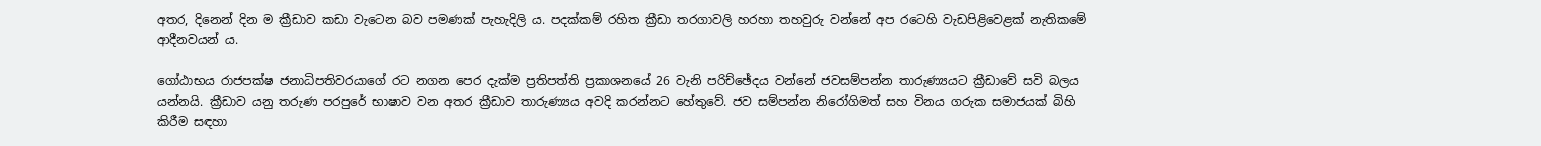අතර, දිනෙන් දින ම ක්‍රීඩාව කඩා වැටෙන බව පමණක් පැහැදිලි ය. පදක්කම් රහිත ක්‍රීඩා තරගාවලි හරහා තහවුරු වන්නේ අප රටෙහි වැඩපිළිවෙළක් නැතිකමේ ආදීනවයන් ය.

ගෝඨාභය රාජපක්ෂ ජනාධිපතිවරයාගේ රට නගන පෙර දැක්ම ප්‍රතිපත්ති ප්‍රකාශනයේ 26 වැනි පරිච්ඡේදය වන්නේ ජවසම්පන්න තාරුණ්‍යයට ක්‍රීඩාවේ සවි බලය යන්නයි. ක්‍රීඩාව යනු තරුණ පරපුරේ භාෂාව වන අතර ක්‍රීඩාව තාරුණ්‍යය අවදි කරන්නට හේතුවේ. ජව සම්පන්න නිරෝගිමත් සහ විනය ගරුක සමාජයක් බිහි කිරීම සඳහා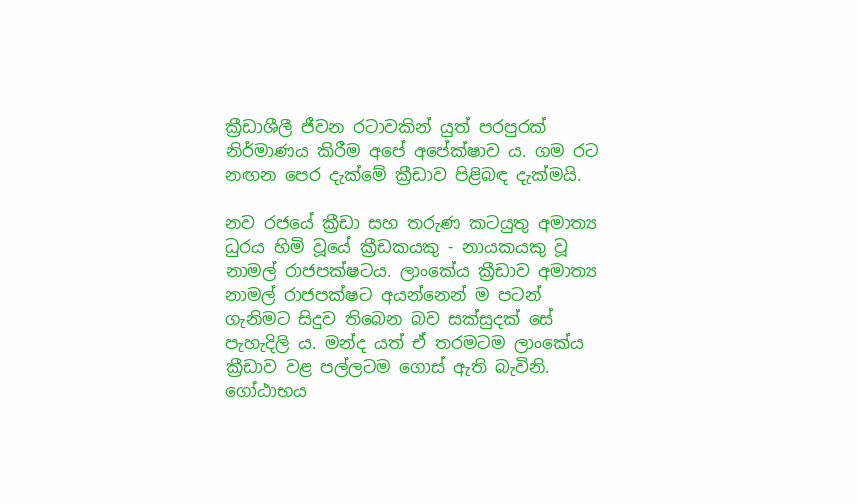ක්‍රීඩාශීලී ජීවන රටාවකින් යුත් පරපු‍රක් නිර්මාණය කිරීම අපේ අපේක්ෂාව ය. ගම රට නඟන පෙර දැක්මේ ක්‍රීඩාව පිළිබඳ දැක්මයි.

නව රජයේ ක්‍රීඩා සහ තරුණ කටයුතු අමාත්‍ය ධුරය හිමි වූයේ ක්‍රීඩකයකු - නායකයකු වූ නාමල් රාජපක්ෂටය. ලාංකේය ක්‍රීඩාව අමාත්‍ය නාමල් රාජපක්ෂට අයන්නෙන් ම පටන් ගැනිමට සිදුව තිබෙන බව සක්සුදක් සේ පැහැදිලි ය. මන්ද යත් ඒ තරමටම ලාංකේය ක්‍රීඩාව වළ පල්ලටම ගොස් ඇති බැවිනි. ගෝඨාභය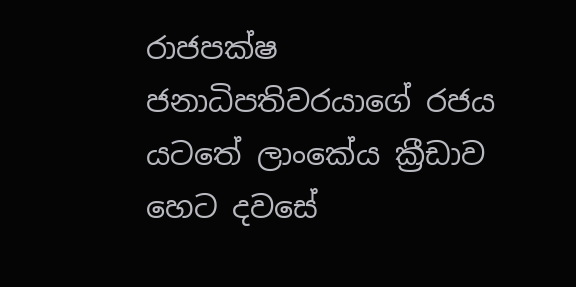රාජපක්ෂ ජනාධිපතිවරයාගේ රජය යටතේ ලාංකේය ක්‍රීඩාව හෙට දවසේ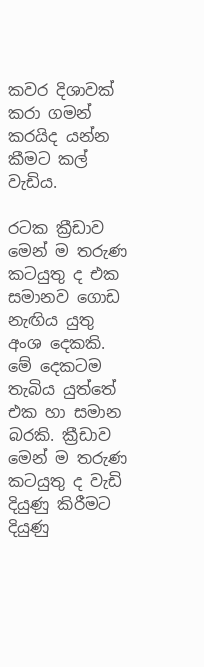කවර දිශාවක් කරා ගමන් කරයිද යන්න කීමට කල් වැඩිය‍‍.

රටක ක්‍රීඩාව මෙන් ම තරුණ කටයුතු ද එක සමානව ගොඩ නැඟිය යුතු අංශ දෙකකි. මේ දෙකටම තැබිය යුත්තේ එක හා සමාන බරකි. ක්‍රීඩාව මෙන් ම තරුණ කටයුතු ද වැඩි දියුණු කිරීමට දියුණු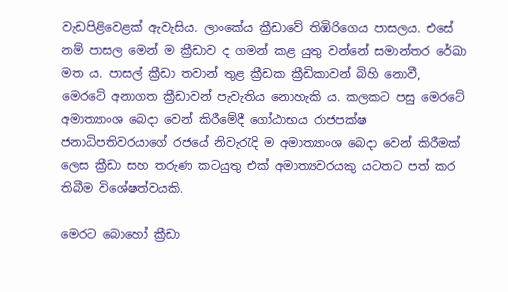වැඩපිළිවෙළක් ඇවැසිය. ලාංකේය ක්‍රීඩාවේ තිඹිරිගෙය පාසලය. එසේ නම් පාසල මෙන් ම ක්‍රීඩාව ද ගමන් කළ යුතු වන්නේ සමාන්තර රේඛා මත ය. පාසල් ක්‍රීඩා තවාන් තුළ ක්‍රීඩක ක්‍රීඩිකාවන් බිහි නොවී, මෙරටේ අනාගත ක්‍රීඩාවන් පැවැතිය නොහැකි ය. කලකට පසු මෙරටේ අමාත්‍යාංශ බෙදා වෙන් කිරීමේදී ගෝඨාභය රාජපක්ෂ ජනාධිපතිවරයාගේ රජයේ නිවැරැදි ම අමාත්‍යාංශ බෙදා වෙන් කිරීමක් ලෙස ක්‍රීඩා සහ තරුණ කටයුතු එක් අමාත්‍යවරයකු යටතට පත් කර තිබීම විශේෂත්වයකි.

මෙරට බොහෝ ක්‍රීඩා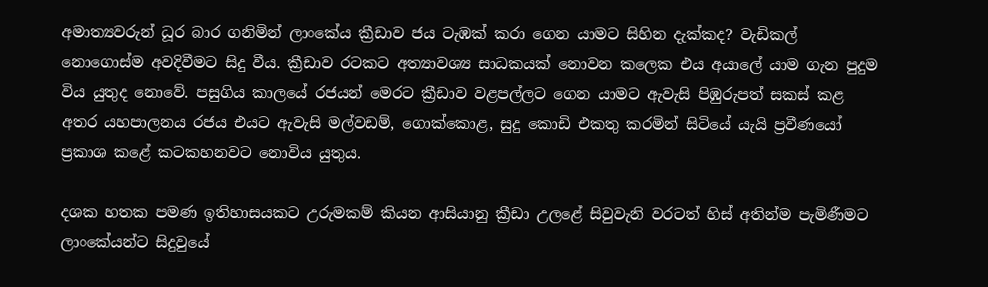අමාත්‍යවරුන් ධූර බාර ගනිමින් ලාංකේය ක්‍රීඩාව ජය ටැඹක් කරා ගෙන යාමට සිහින දැක්කද? වැඩිකල් නොගොස්ම අවදිවීමට සිදු වීය. ක්‍රීඩාව රටකට අත්‍යාවශ්‍ය සාධකයක් නොවන කලෙක එය අයාලේ යාම ගැන පුදුම විය යුතුද නොවේ. පසුගිය කාලයේ රජයන් මෙරට ක්‍රීඩාව වළපල්ලට ගෙන යාමට ඇවැසි පිඹුරුපත් සකස් කළ අතර යහපාලනය රජය එයට ඇවැසි මල්වඩම්, ගොක්කොළ, සුදු කොඩි එකතු කරමින් සිටියේ යැයි ප්‍රවීණයෝ ප්‍රකාශ කළේ කටකහනවට නොවිය යුතුය.

දශක හතක පමණ ඉතිහාසයකට උරුමකම් කියන ආසියානු ක්‍රීඩා උලළේ සිවුවැනි වරටත් හිස් අතින්ම පැමිණීමට ලාංකේයන්ට සිදුවුයේ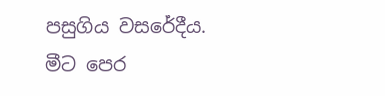පසුගිය වසරේදීය. මීට පෙර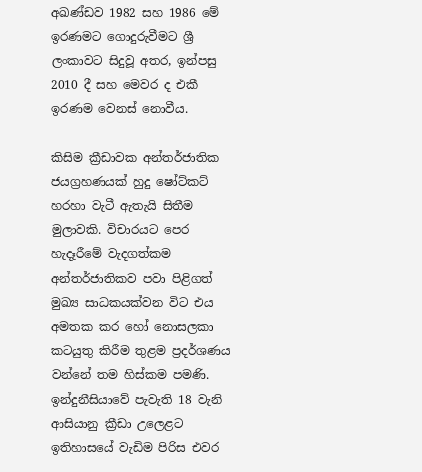අඛණ්ඩව 1982 සහ 1986 මේ ඉරණමට ගොදුරුවීමට ශ්‍රී ලංකාවට සිදුවූ අතර, ඉන්පසු 2010 දී සහ මෙවර ද එකී ඉරණම වෙනස් නොවීය.

කිසිම ක්‍රීඩාවක අන්තර්ජාතික ජයග්‍රහණයක් හුදු ෂෝට්කට් හරහා වැටී ඇතැයි සිතීම මුලාවකි. විචාරයට පෙර හැදෑරීමේ වැදගත්කම අන්තර්ජාතිකව පවා පිළිගත් මුඛ්‍ය සාධකයක්වන විට එය අමතක කර හෝ නොසලකා කටයුතු කිරීම තුළම ප්‍රදර්ශණය වන්නේ තම හිස්කම පමණි. ඉන්දුනීසියාවේ පැවැති 18 වැනි ආසියානු ක්‍රීඩා උ‍ලෙළට ඉතිහාසයේ වැඩිම පිරිස එවර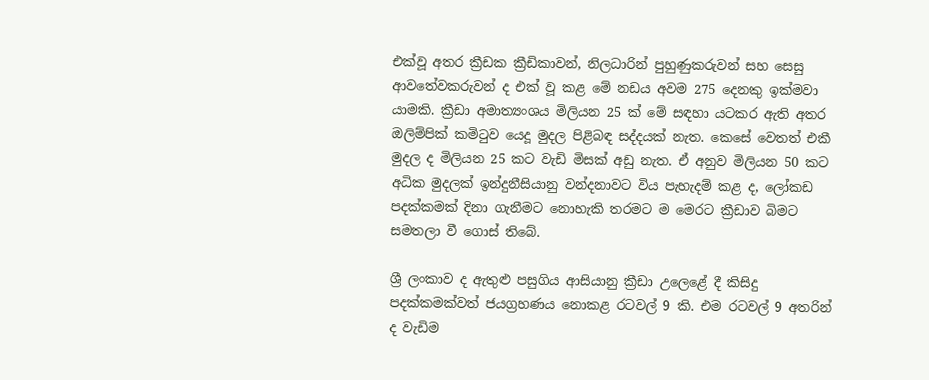එක්වූ අතර ක්‍රීඩක ක්‍රීඩිකාවන්, නිලධාරින් පුහුණුකරුවන් සහ සෙසු ආවතේවකරුවන් ද එක් වූ කළ මේ නඩය අවම 275 දෙනකු ඉක්මවා යාමකි. ක්‍රීඩා අමාත්‍යංශය මිලියන 25 ක් මේ සඳහා යටකර ඇති අතර ඔලිම්පික් කමිටුව යෙදූ මුදල පිළිබඳ සද්දයක් නැත. කෙසේ වෙතත් එකී මුදල ද මිලියන 25 කට වැඩි මිසක් අඩු නැත. ඒ අනුව මිලියන 50 කට අධික මුදලක් ඉන්දුනීසියානු වන්දනාවට විය පැහැදම් කළ ද, ලෝකඩ පදක්කමක් දිනා ගැනීමට නොහැකි තරමට ම මෙරට ක්‍රීඩාව බිමට සමතලා වී ගොස් තිබේ.

ශ්‍රී ලංකාව ද ඇතුළු පසුගිය ආසියානු ක්‍රීඩා උලෙළේ දී කිසිදු පදක්කමක්වත් ජයග්‍රහණය නොකළ රටවල් 9 කි. එම රටවල් 9 අතරින් ද වැඩිම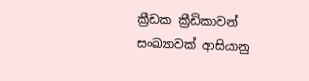ක්‍රීඩක ක්‍රීඩිකාවන් සංඛ්‍යාවක් ආසියානු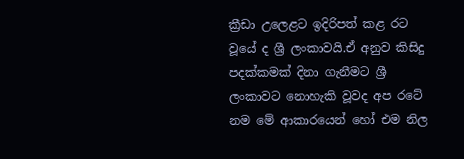ක්‍රීඩා උ‍ලෙළට ඉදිරිපත් කළ රට වූයේ ද ශ්‍රී ලංකාවයි.ඒ අනුව කිසිදු පදක්කමක් දිනා ගැනීමට ශ්‍රී ලංකාවට නොහැකි වූවද අප රටේ නම මේ ආකාරයෙන් හෝ එම නිල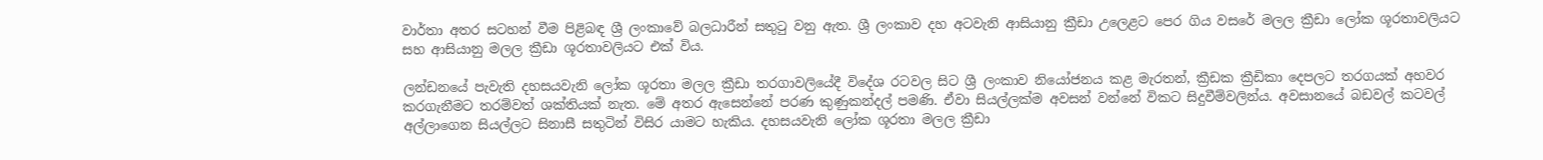වාර්තා අතර සටහන් වීම පිළිබඳ ශ්‍රී ලංකාවේ බලධාරීන් සතුටු වනු ඇත. ශ්‍රී ලංකාව දහ අටවැනි ආසියානු ක්‍රීඩා උලෙළට පෙර ගිය වසරේ මලල ක්‍රීඩා ලෝක ශූරතාවලියට සහ ආසියානු මලල ක්‍රීඩා ශූරතාවලියට එක් විය.

ලන්ඩනයේ පැවැති දහසයවැනි ලෝක ශූරතා මලල ක්‍රීඩා තරගාවලියේදී විදේශ රටවල සිට ශ්‍රී ලංකාව නියෝජනය කළ මැරතන්, ක්‍රීඩක ක්‍රීඩිකා දෙපලට තරගයක් අහවර කරගැනීමට තරම්වත් ශක්තියක් නැත. මේ අතර ඇසෙන්නේ පරණ කුණුකන්දල් පමණි. ඒවා සියල්ලක්ම අවසන් වන්නේ විකට සිදුවීම්වලින්ය. අවසානයේ බඩවල් කටවල් අල්ලාගෙන සියල්ලට සිනාසී සතුටින් විසිර යාමට හැකිය. දහසයවැනි ලෝක ශූරතා මලල ක්‍රීඩා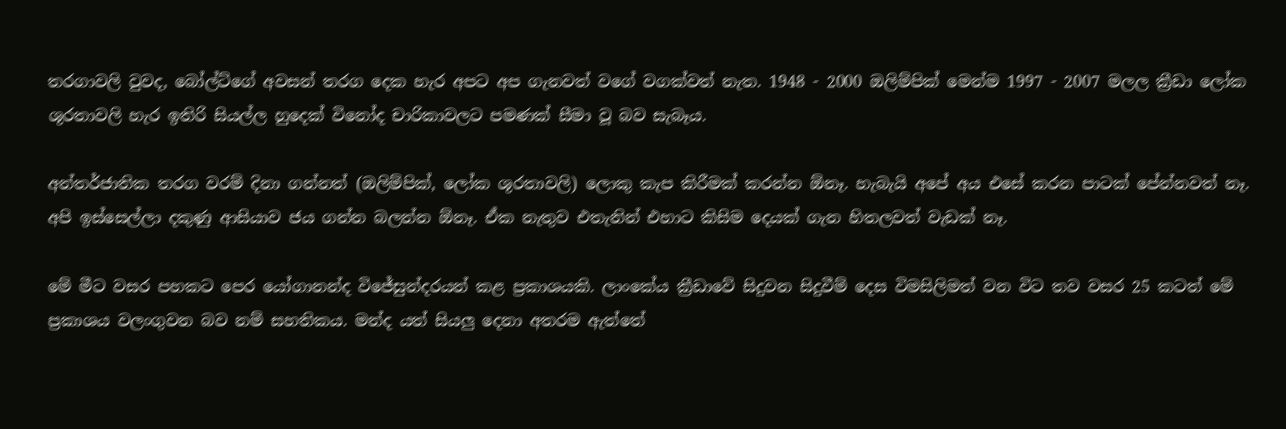තරගාවලි වුවද, බෝල්ට්ගේ අවසන් තරග දෙක හැර අපට අප ගැනවත් වගේ වගක්වත් නැත. 1948 - 2000 ඔලිම්පික් මෙන්ම 1997 - 2007 මලල ක්‍රීඩා ලෝක ශූරතාවලි හැර ඉතිරි සියල්ල හුදෙක් විනෝද චාරිකාවලට පමණක් සීමා වූ බව සැබෑය.

අන්තර්ජාතික තරග වරම් දිනා ගන්නත් (ඔලිම්පික්, ලෝක ශූරතාවලි) ලොකු කැප කිරීමක් කරන්න ඕනෑ. හැබැයි අපේ අය එසේ කරන පාටක් පේන්නවත් නෑ. අපි ඉස්සෙල්ලා දකුණු ආසියාව ජය ගන්න බලන්න ඕනෑ. ඒක නැතුව එතැනින් එහාට කිසිම දෙයක් ගැන හිතලවත් වැඩක් නෑ.

මේ මීට වසර පහකට පෙර යෝගානන්ද විජේසුන්දරයන් කළ ප්‍රකාශයකි. ලාංකේය ක්‍රීඩාවේ සිදුවන සිදුවීම් දෙස විමසිලිමත් වන විට තව වසර 25 කටත් මේ ප්‍රකාශය වලංගුවන බව නම් සහතිකය. මන්ද යත් සියලු දෙනා අතරම ඇත්තේ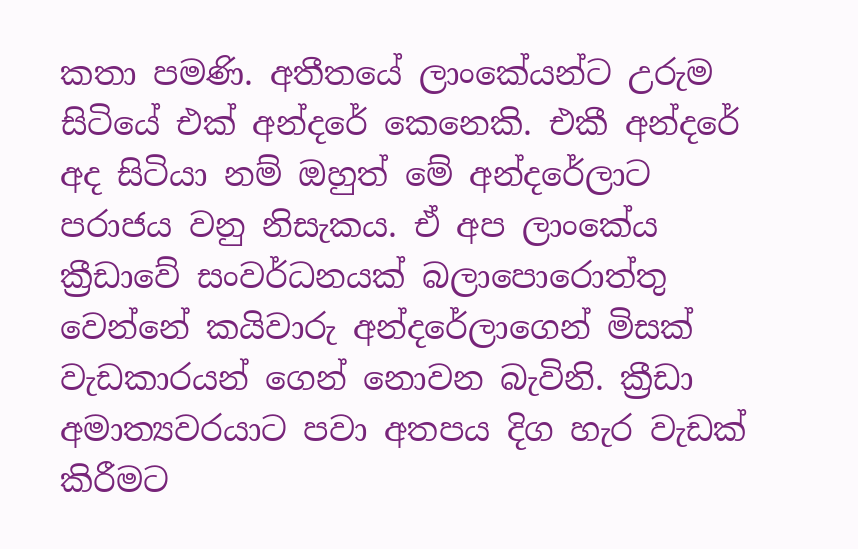කතා පමණි. අතීතයේ ලාංකේයන්ට උරුම සිටියේ එක් අන්දරේ කෙනෙකි. එකී අන්දරේ අද සිටියා නම් ඔහුත් මේ අන්දරේලාට පරාජය වනු නිසැකය. ඒ අප ලාංකේය ක්‍රීඩාවේ සංවර්ධනයක් බලාපොරොත්තු වෙන්නේ කයිවාරු අන්දරේලාගෙන් මිසක් වැඩකාරයන් ගෙන් නොවන බැවිනි. ක්‍රීඩා අමාත්‍යවරයාට පවා අතපය දිග හැර වැඩක් කිරීමට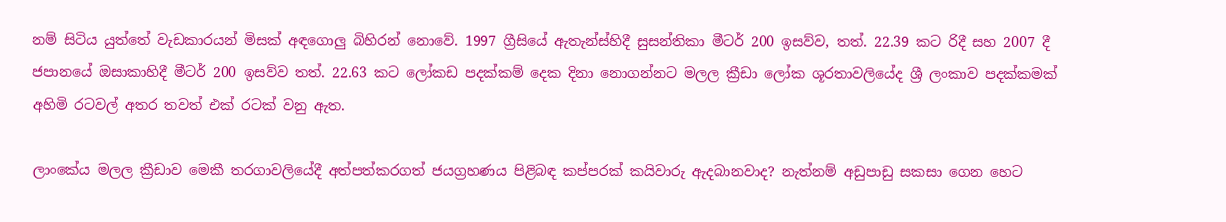නම් සිටිය යුත්තේ වැඩකාරයන් මිසක් අඳගොලු බිහිරන් නොවේ. 1997 ග්‍රීසියේ ඇතැන්ස්හිදී සුසන්තිකා මීටර් 200 ඉසව්ව, තත්. 22.39 කට රිදී සහ 2007 දී ජපානයේ ඔසාකාහිදී මීටර් 200 ඉසව්ව තත්. 22.63 කට ලෝකඩ පදක්කම් දෙක දිනා නොගන්නට මලල ක්‍රීඩා ලෝක ශූරතාවලියේද ශ්‍රී ලංකාව පදක්කමක් අහිමි රටවල් අතර තවත් එක් රටක් වනු ඇත.

ලාංකේය මලල ක්‍රීඩාව මෙකී තරගාවලියේදී අත්පත්කරගත් ජයග්‍රහණය පිළිබඳ කප්පරක් කයිවාරු ඇදබානවාද? නැත්නම් අඩුපාඩු සකසා ගෙන හෙට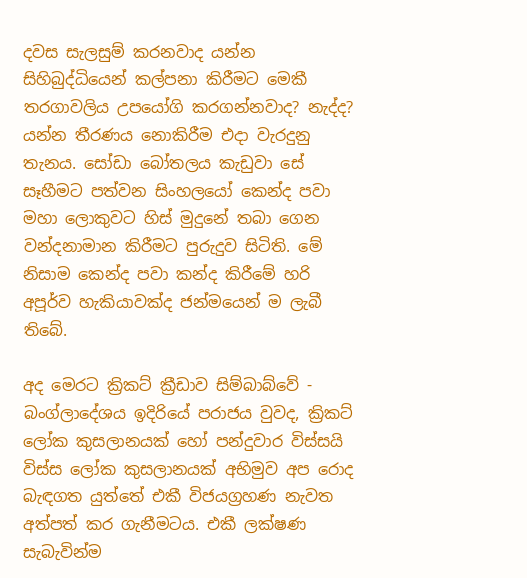දවස සැලසුම් කරනවාද යන්න සිහිබුද්ධියෙන් කල්පනා කිරීමට මෙකී තරගාවලිය උපයෝගි කරගන්නවාද? නැද්ද? යන්න තීරණය නොකිරීම එදා වැරදුනු තැනය. සෝඩා බෝතලය කැඩුවා සේ සෑහීමට පත්වන සිංහලයෝ කෙන්ද පවා මහා ලොකුවට හිස් මුදුනේ තබා ගෙන වන්දනාමාන කිරීමට පුරුදුව සිටිති. මේ නිසාම කෙන්ද පවා කන්ද කිරීමේ හරි අපූර්ව හැකියාවක්ද ජන්මයෙන් ම ලැබී තිබේ.

අද මෙරට ක්‍රිකට් ක්‍රීඩාව සිම්බාබ්වේ - බංග්ලාදේශය ඉදිරියේ පරාජය වුවද, ක්‍රිකට් ලෝක කුසලානයක් හෝ පන්දුවාර විස්සයි විස්ස ලෝක කුසලානයක් අභිමුව අප රොද බැඳගත යුත්තේ එකී විජයග්‍රහණ නැවත අත්පත් කර ගැනීමටය. එකී ලක්ෂණ සැබැවින්ම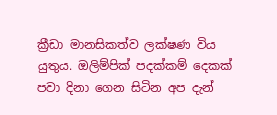ක්‍රීඩා මානසිකත්ව ලක්ෂණ විය යුතුය. ඔලිම්පික් පදක්කම් දෙකක් පවා දිනා ගෙන සිටින අප දැන්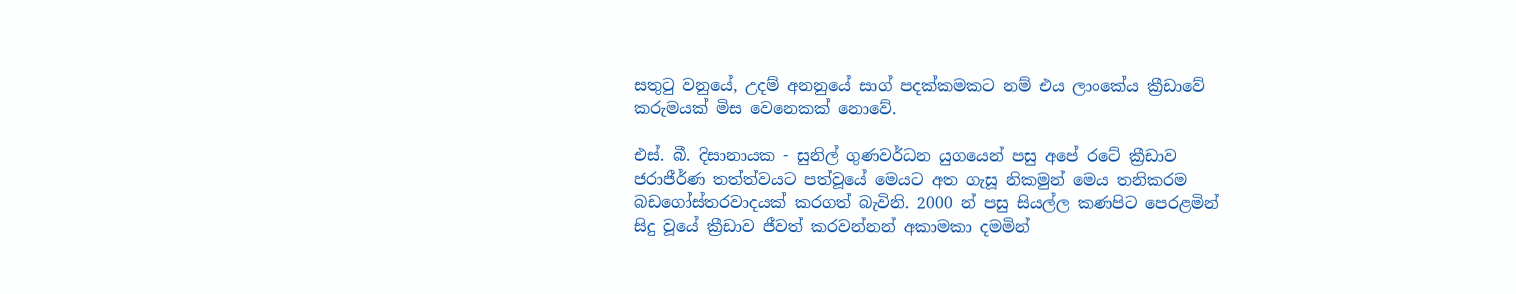සතුටු වනුයේ, උදම් අනනුයේ සාග් පදක්කමකට නම් එය ලාංකේය ක්‍රීඩාවේ කරුමයක් මිස වෙ‍නෙකක් නොවේ.

එස්. බී. දිසානායක - සුනිල් ගුණවර්ධන යුගයෙන් පසු අපේ රටේ ක්‍රීඩාව ජරාජීර්ණ තත්ත්වයට පත්වූයේ මෙයට අත ගැසූ නිකමුන් මෙය තනිකරම බඩගෝස්තරවාදයක් කරගත් බැවිනි. 2000 න් පසු සියල්ල කණපිට පෙරළමින් සිදු වූයේ ක්‍රීඩාව ජීවත් කරවන්නන් අකාමකා දමමින්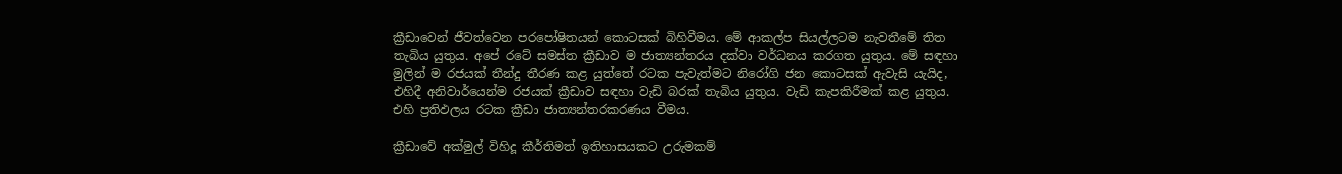ක්‍රීඩාවෙන් ජීවත්වෙන පරපෝෂිතයන් කොටසක් බිහිවීමය. මේ ආකල්ප සියල්ලටම නැවතීමේ තිත තැබිය යුතුය. අපේ රටේ සමස්ත ක්‍රීඩාව ම ජාත්‍යන්තරය දක්වා වර්ධනය කරගත යුතුය. මේ සඳහා මුලින් ම රජයක් තීන්දු තීරණ කළ යුත්තේ රටක පැවැත්මට නිරෝගි ජන කොටසක් ඇවැසි යැයිද, එහිදී අනිවාර්යෙන්ම රජයක් ක්‍රීඩාව සඳහා වැඩි බරක් තැබිය යුතුය. වැඩි කැපකිරීමක් කළ යුතුය. එහි ප්‍රතිඵලය රටක ක්‍රීඩා ජාත්‍යන්තරකරණය වීමය.

ක්‍රීඩාවේ අක්මුල් විහිදූ කීර්තිමත් ඉතිහාසයකට උරුමකම්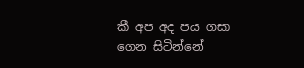කී අප අද පය ගසා ගෙන සිටින්නේ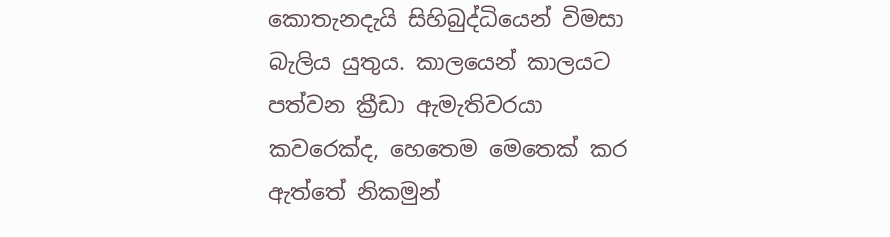කොතැනදැයි සිහිබුද්ධියෙන් විමසා බැලිය යුතුය. කාලයෙන් කාලයට පත්වන ක්‍රීඩා ඇමැතිවරයා කවරෙක්ද, හෙතෙම මෙතෙක් කර ඇත්තේ නිකමුන්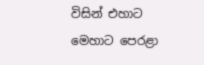විසින් එහාට මෙහාට පෙරළා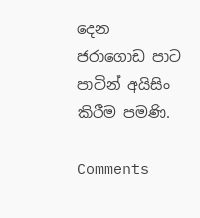දෙන ජරාගොඩ පාට පාටින් අයිසිං කිරීම පමණි.

Comments